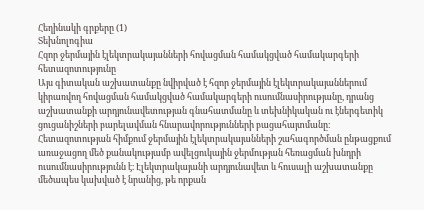Հեղինակի գրքերը (1)
Տեխնոլոգիա
Հզոր ջերմային էլեկտրակայանների հովացման համակցված համակարգերի հետազոտությունը
Այս գիտական աշխատանքը նվիրված է հզոր ջերմային էլեկտրակայաններում կիրառվող հովացման համակցված համակարգերի ուսումնասիրությանը, դրանց աշխատանքի արդյունավետության գնահատմանը և տեխնիկական ու էներգետիկ ցուցանիշների բարելավման հնարավորությունների բացահայտմանը։ Հետազոտության հիմքում ջերմային էլեկտրակայանների շահագործման ընթացքում առաջացող մեծ քանակությամբ ավելցուկային ջերմության հեռացման խնդրի ուսումնասիրությունն է։ Էլեկտրակայանի արդյունավետ և հուսալի աշխատանքը մեծապես կախված է նրանից, թե որքան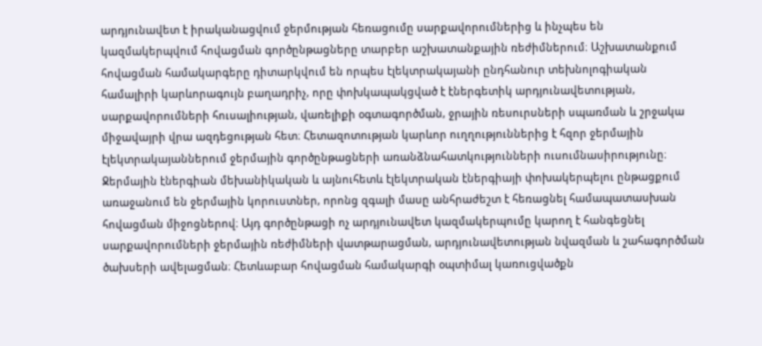արդյունավետ է իրականացվում ջերմության հեռացումը սարքավորումներից և ինչպես են կազմակերպվում հովացման գործընթացները տարբեր աշխատանքային ռեժիմներում։ Աշխատանքում հովացման համակարգերը դիտարկվում են որպես էլեկտրակայանի ընդհանուր տեխնոլոգիական համալիրի կարևորագույն բաղադրիչ, որը փոխկապակցված է էներգետիկ արդյունավետության, սարքավորումների հուսալիության, վառելիքի օգտագործման, ջրային ռեսուրսների սպառման և շրջակա միջավայրի վրա ազդեցության հետ։ Հետազոտության կարևոր ուղղություններից է հզոր ջերմային էլեկտրակայաններում ջերմային գործընթացների առանձնահատկությունների ուսումնասիրությունը։ Ջերմային էներգիան մեխանիկական և այնուհետև էլեկտրական էներգիայի փոխակերպելու ընթացքում առաջանում են ջերմային կորուստներ, որոնց զգալի մասը անհրաժեշտ է հեռացնել համապատասխան հովացման միջոցներով։ Այդ գործընթացի ոչ արդյունավետ կազմակերպումը կարող է հանգեցնել սարքավորումների ջերմային ռեժիմների վատթարացման, արդյունավետության նվազման և շահագործման ծախսերի ավելացման։ Հետևաբար հովացման համակարգի օպտիմալ կառուցվածքն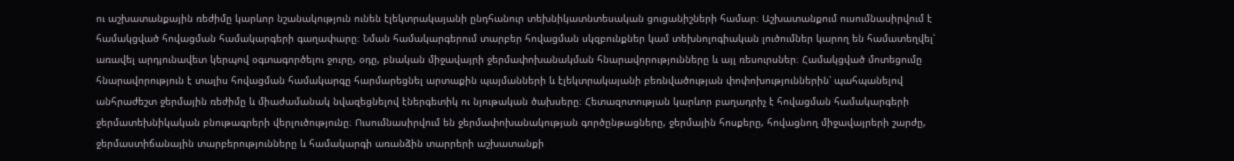ու աշխատանքային ռեժիմը կարևոր նշանակություն ունեն էլեկտրակայանի ընդհանուր տեխնիկատնտեսական ցուցանիշների համար։ Աշխատանքում ուսումնասիրվում է համակցված հովացման համակարգերի գաղափարը։ Նման համակարգերում տարբեր հովացման սկզբունքներ կամ տեխնոլոգիական լուծումներ կարող են համատեղվել՝ առավել արդյունավետ կերպով օգտագործելու ջուրը, օդը, բնական միջավայրի ջերմափոխանակման հնարավորությունները և այլ ռեսուրսներ։ Համակցված մոտեցումը հնարավորություն է տալիս հովացման համակարգը հարմարեցնել արտաքին պայմանների և էլեկտրակայանի բեռնվածության փոփոխություններին՝ պահպանելով անհրաժեշտ ջերմային ռեժիմը և միաժամանակ նվազեցնելով էներգետիկ ու նյութական ծախսերը։ Հետազոտության կարևոր բաղադրիչ է հովացման համակարգերի ջերմատեխնիկական բնութագրերի վերլուծությունը։ Ուսումնասիրվում են ջերմափոխանակության գործընթացները, ջերմային հոսքերը, հովացնող միջավայրերի շարժը, ջերմաստիճանային տարբերությունները և համակարգի առանձին տարրերի աշխատանքի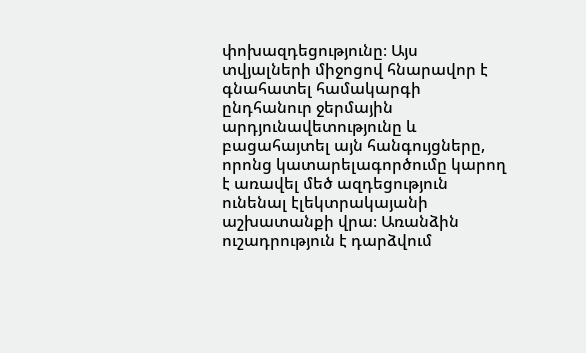փոխազդեցությունը։ Այս տվյալների միջոցով հնարավոր է գնահատել համակարգի ընդհանուր ջերմային արդյունավետությունը և բացահայտել այն հանգույցները, որոնց կատարելագործումը կարող է առավել մեծ ազդեցություն ունենալ էլեկտրակայանի աշխատանքի վրա։ Առանձին ուշադրություն է դարձվում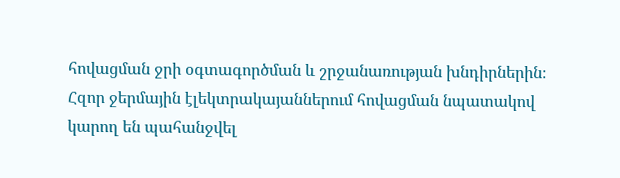հովացման ջրի օգտագործման և շրջանառության խնդիրներին։ Հզոր ջերմային էլեկտրակայաններում հովացման նպատակով կարող են պահանջվել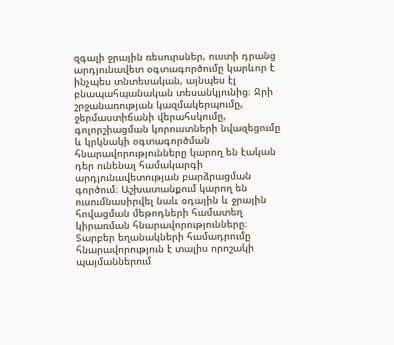զգալի ջրային ռեսուրսներ, ուստի դրանց արդյունավետ օգտագործումը կարևոր է ինչպես տնտեսական, այնպես էլ բնապահպանական տեսանկյունից։ Ջրի շրջանառության կազմակերպումը, ջերմաստիճանի վերահսկումը, գոլորշիացման կորուստների նվազեցումը և կրկնակի օգտագործման հնարավորությունները կարող են էական դեր ունենալ համակարգի արդյունավետության բարձրացման գործում։ Աշխատանքում կարող են ուսումնասիրվել նաև օդային և ջրային հովացման մեթոդների համատեղ կիրառման հնարավորությունները։ Տարբեր եղանակների համադրումը հնարավորություն է տալիս որոշակի պայմաններում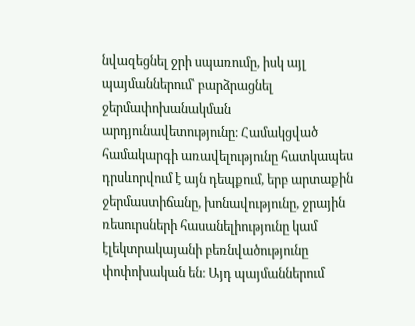նվազեցնել ջրի սպառումը, իսկ այլ պայմաններում՝ բարձրացնել ջերմափոխանակման արդյունավետությունը։ Համակցված համակարգի առավելությունը հատկապես դրսևորվում է այն դեպքում, երբ արտաքին ջերմաստիճանը, խոնավությունը, ջրային ռեսուրսների հասանելիությունը կամ էլեկտրակայանի բեռնվածությունը փոփոխական են։ Այդ պայմաններում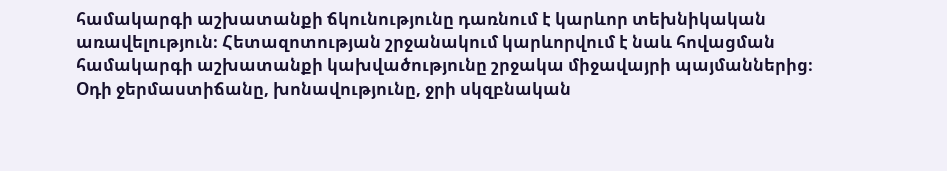համակարգի աշխատանքի ճկունությունը դառնում է կարևոր տեխնիկական առավելություն։ Հետազոտության շրջանակում կարևորվում է նաև հովացման համակարգի աշխատանքի կախվածությունը շրջակա միջավայրի պայմաններից։ Օդի ջերմաստիճանը, խոնավությունը, ջրի սկզբնական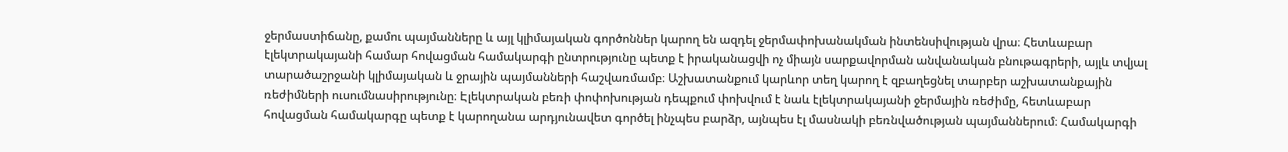ջերմաստիճանը, քամու պայմանները և այլ կլիմայական գործոններ կարող են ազդել ջերմափոխանակման ինտենսիվության վրա։ Հետևաբար էլեկտրակայանի համար հովացման համակարգի ընտրությունը պետք է իրականացվի ոչ միայն սարքավորման անվանական բնութագրերի, այլև տվյալ տարածաշրջանի կլիմայական և ջրային պայմանների հաշվառմամբ։ Աշխատանքում կարևոր տեղ կարող է զբաղեցնել տարբեր աշխատանքային ռեժիմների ուսումնասիրությունը։ Էլեկտրական բեռի փոփոխության դեպքում փոխվում է նաև էլեկտրակայանի ջերմային ռեժիմը, հետևաբար հովացման համակարգը պետք է կարողանա արդյունավետ գործել ինչպես բարձր, այնպես էլ մասնակի բեռնվածության պայմաններում։ Համակարգի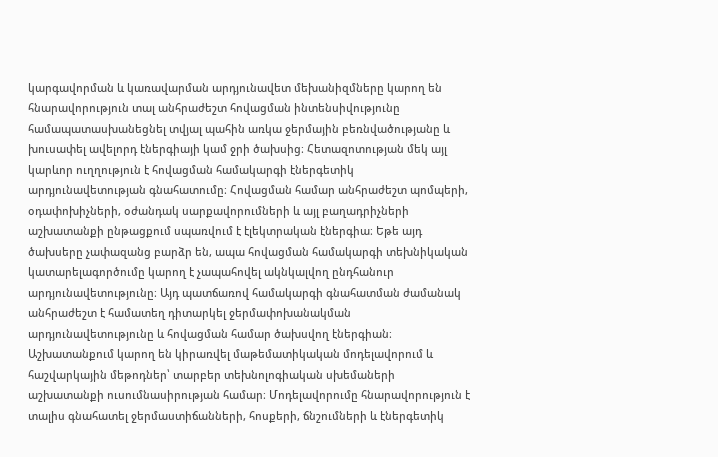կարգավորման և կառավարման արդյունավետ մեխանիզմները կարող են հնարավորություն տալ անհրաժեշտ հովացման ինտենսիվությունը համապատասխանեցնել տվյալ պահին առկա ջերմային բեռնվածությանը և խուսափել ավելորդ էներգիայի կամ ջրի ծախսից։ Հետազոտության մեկ այլ կարևոր ուղղություն է հովացման համակարգի էներգետիկ արդյունավետության գնահատումը։ Հովացման համար անհրաժեշտ պոմպերի, օդափոխիչների, օժանդակ սարքավորումների և այլ բաղադրիչների աշխատանքի ընթացքում սպառվում է էլեկտրական էներգիա։ Եթե այդ ծախսերը չափազանց բարձր են, ապա հովացման համակարգի տեխնիկական կատարելագործումը կարող է չապահովել ակնկալվող ընդհանուր արդյունավետությունը։ Այդ պատճառով համակարգի գնահատման ժամանակ անհրաժեշտ է համատեղ դիտարկել ջերմափոխանակման արդյունավետությունը և հովացման համար ծախսվող էներգիան։ Աշխատանքում կարող են կիրառվել մաթեմատիկական մոդելավորում և հաշվարկային մեթոդներ՝ տարբեր տեխնոլոգիական սխեմաների աշխատանքի ուսումնասիրության համար։ Մոդելավորումը հնարավորություն է տալիս գնահատել ջերմաստիճանների, հոսքերի, ճնշումների և էներգետիկ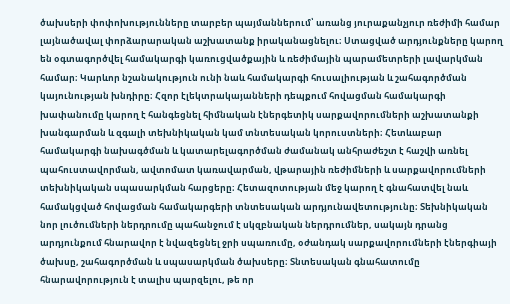ծախսերի փոփոխությունները տարբեր պայմաններում՝ առանց յուրաքանչյուր ռեժիմի համար լայնածավալ փորձարարական աշխատանք իրականացնելու։ Ստացված արդյունքները կարող են օգտագործվել համակարգի կառուցվածքային և ռեժիմային պարամետրերի լավարկման համար։ Կարևոր նշանակություն ունի նաև համակարգի հուսալիության և շահագործման կայունության խնդիրը։ Հզոր էլեկտրակայանների դեպքում հովացման համակարգի խափանումը կարող է հանգեցնել հիմնական էներգետիկ սարքավորումների աշխատանքի խանգարման և զգալի տեխնիկական կամ տնտեսական կորուստների։ Հետևաբար համակարգի նախագծման և կատարելագործման ժամանակ անհրաժեշտ է հաշվի առնել պահուստավորման, ավտոմատ կառավարման, վթարային ռեժիմների և սարքավորումների տեխնիկական սպասարկման հարցերը։ Հետազոտության մեջ կարող է գնահատվել նաև համակցված հովացման համակարգերի տնտեսական արդյունավետությունը։ Տեխնիկական նոր լուծումների ներդրումը պահանջում է սկզբնական ներդրումներ, սակայն դրանց արդյունքում հնարավոր է նվազեցնել ջրի սպառումը, օժանդակ սարքավորումների էներգիայի ծախսը, շահագործման և սպասարկման ծախսերը։ Տնտեսական գնահատումը հնարավորություն է տալիս պարզելու, թե որ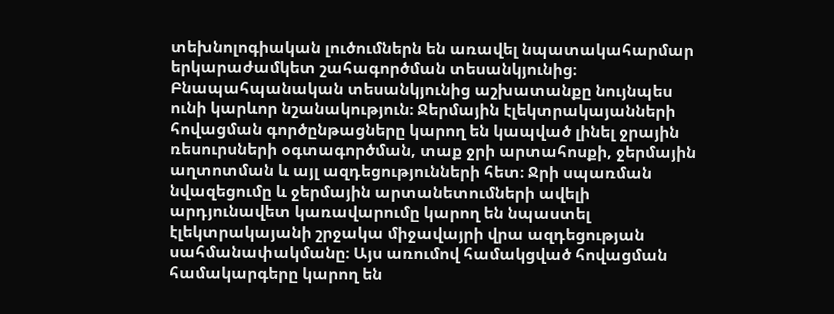տեխնոլոգիական լուծումներն են առավել նպատակահարմար երկարաժամկետ շահագործման տեսանկյունից։ Բնապահպանական տեսանկյունից աշխատանքը նույնպես ունի կարևոր նշանակություն։ Ջերմային էլեկտրակայանների հովացման գործընթացները կարող են կապված լինել ջրային ռեսուրսների օգտագործման, տաք ջրի արտահոսքի, ջերմային աղտոտման և այլ ազդեցությունների հետ։ Ջրի սպառման նվազեցումը և ջերմային արտանետումների ավելի արդյունավետ կառավարումը կարող են նպաստել էլեկտրակայանի շրջակա միջավայրի վրա ազդեցության սահմանափակմանը։ Այս առումով համակցված հովացման համակարգերը կարող են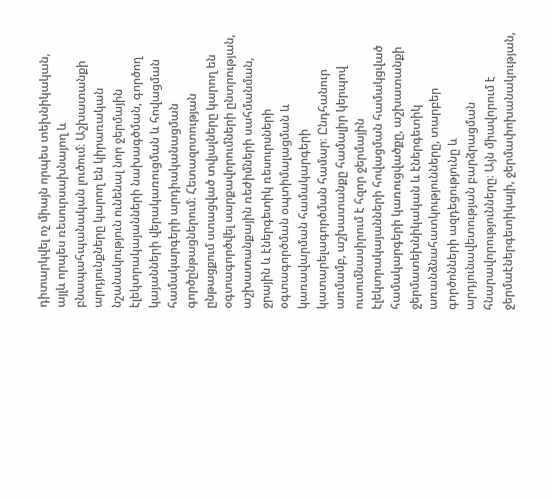դիտարկվել ոչ միայն որպես տեխնիկական, այլև որպես ռեսուրսախնայող և բնապահպանական լուծում։ Աշխատանքի արդյունքները կարող են կիրառական նշանակություն ունենալ նոր ջերմային էլեկտրակայանների նախագծման, գործող կայանների վերակառուցման և հովացման համակարգերի արդիականացման գործընթացներում։ Հետազոտության ընթացքում ստացված տվյալները կարող են օգտագործվել սարքավորումների ընտրության, աշխատանքային ռեժիմների սահմանման, ջրային և էներգետիկ ռեսուրսների օգտագործման օպտիմալացման և կառավարման համակարգերի կատարելագործման համար։ Ընդհանուր առմամբ, աշխատանքը համալիր կերպով ուսումնասիրում է հզոր ջերմային էլեկտրակայանների հովացման համակցված համակարգերի կառուցվածքը, աշխատանքի ջերմատեխնիկական և էներգետիկ առանձնահատկությունները, տարբեր գործոնների ազդեցությունը և արդյունավետության բարձրացման հնարավորությունները։ Այն միավորում է ջերմաէներգետիկայի, ջերմափոխանակության,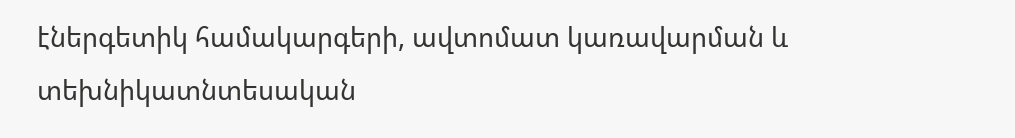էներգետիկ համակարգերի, ավտոմատ կառավարման և տեխնիկատնտեսական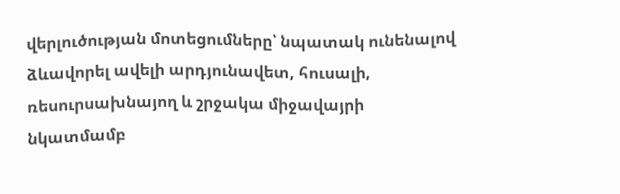վերլուծության մոտեցումները՝ նպատակ ունենալով ձևավորել ավելի արդյունավետ, հուսալի, ռեսուրսախնայող և շրջակա միջավայրի նկատմամբ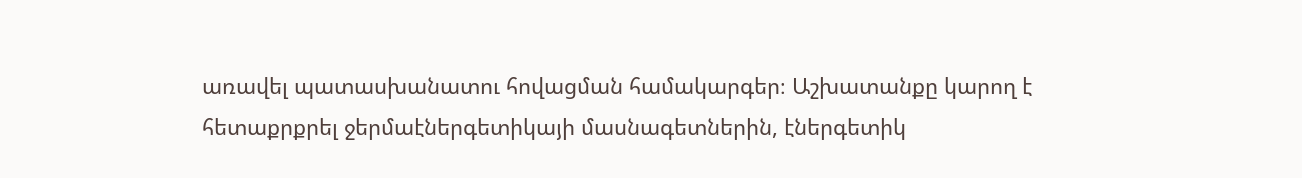առավել պատասխանատու հովացման համակարգեր։ Աշխատանքը կարող է հետաքրքրել ջերմաէներգետիկայի մասնագետներին, էներգետիկ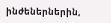ինժեներներին,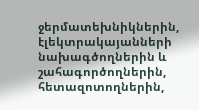ջերմատեխնիկներին, էլեկտրակայանների նախագծողներին և շահագործողներին, հետազոտողներին,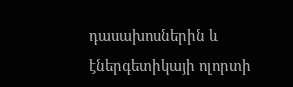դասախոսներին և էներգետիկայի ոլորտի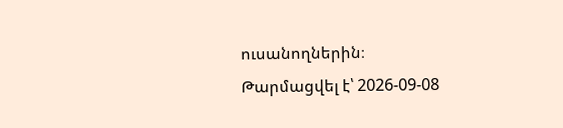ուսանողներին։
Թարմացվել է՝ 2026-09-08